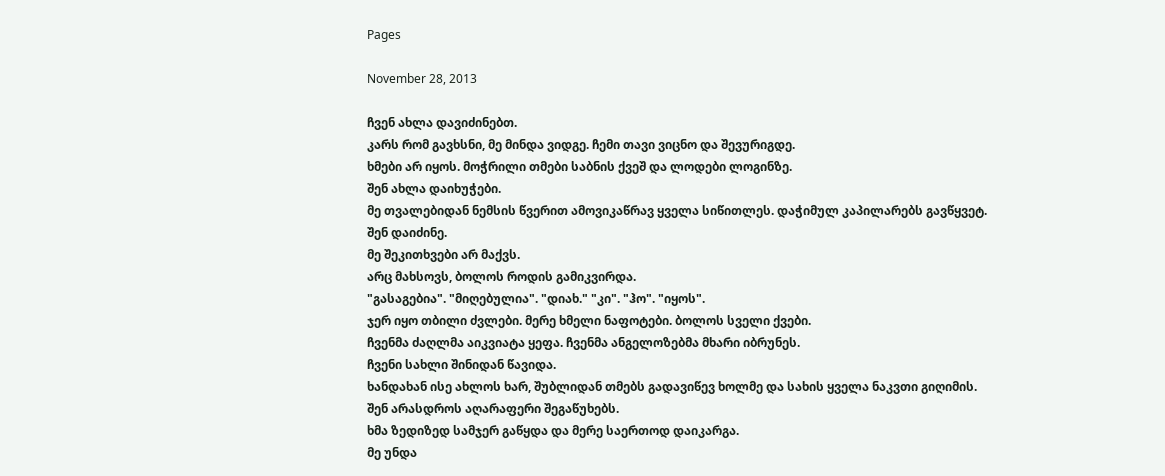Pages

November 28, 2013

ჩვენ ახლა დავიძინებთ.
კარს რომ გავხსნი, მე მინდა ვიდგე. ჩემი თავი ვიცნო და შევურიგდე.
ხმები არ იყოს. მოჭრილი თმები საბნის ქვეშ და ლოდები ლოგინზე.
შენ ახლა დაიხუჭები.
მე თვალებიდან ნემსის წვერით ამოვიკაწრავ ყველა სიწითლეს. დაჭიმულ კაპილარებს გავწყვეტ.
შენ დაიძინე.
მე შეკითხვები არ მაქვს.
არც მახსოვს, ბოლოს როდის გამიკვირდა.
"გასაგებია". "მიღებულია". "დიახ." "კი". "ჰო". "იყოს".
ჯერ იყო თბილი ძვლები. მერე ხმელი ნაფოტები. ბოლოს სველი ქვები.
ჩვენმა ძაღლმა აიკვიატა ყეფა. ჩვენმა ანგელოზებმა მხარი იბრუნეს.
ჩვენი სახლი შინიდან წავიდა.
ხანდახან ისე ახლოს ხარ, შუბლიდან თმებს გადავიწევ ხოლმე და სახის ყველა ნაკვთი გიღიმის.
შენ არასდროს აღარაფერი შეგაწუხებს.
ხმა ზედიზედ სამჯერ გაწყდა და მერე საერთოდ დაიკარგა.
მე უნდა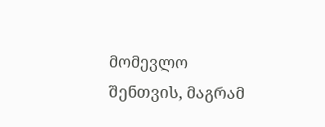მომევლო შენთვის, მაგრამ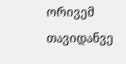ორივემ თავიდანვე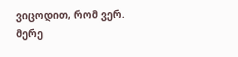ვიცოდით, რომ ვერ.
მერე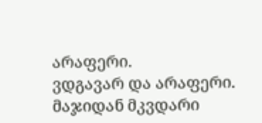არაფერი.
ვდგავარ და არაფერი.
მაჯიდან მკვდარი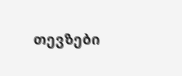თევზები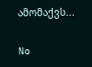ამომაქვს...

No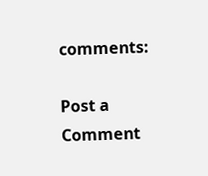comments:

Post a Comment